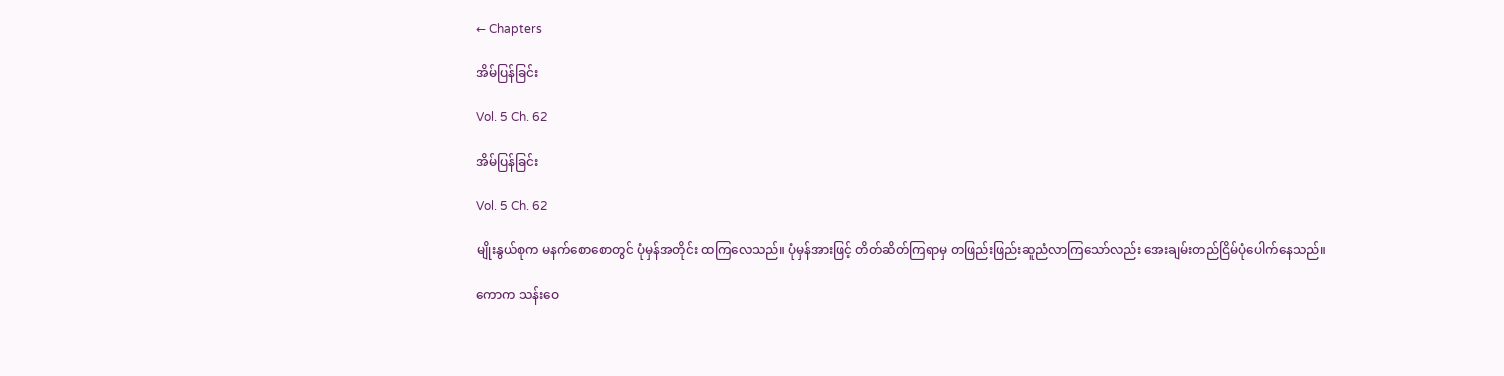← Chapters

အိမ်ပြန်ခြင်း

Vol. 5 Ch. 62

အိမ်ပြန်ခြင်း

Vol. 5 Ch. 62

မျိုးနွယ်စုက မနက်စောစောတွင် ပုံမှန်အတိုင်း ထကြလေသည်။ ပုံမှန်အားဖြင့် တိတ်ဆိတ်ကြရာမှ တဖြည်းဖြည်းဆူညံလာကြသော်လည်း အေးချမ်းတည်ငြိမ်ပုံပေါက်နေသည်။

ကောက သန်းဝေ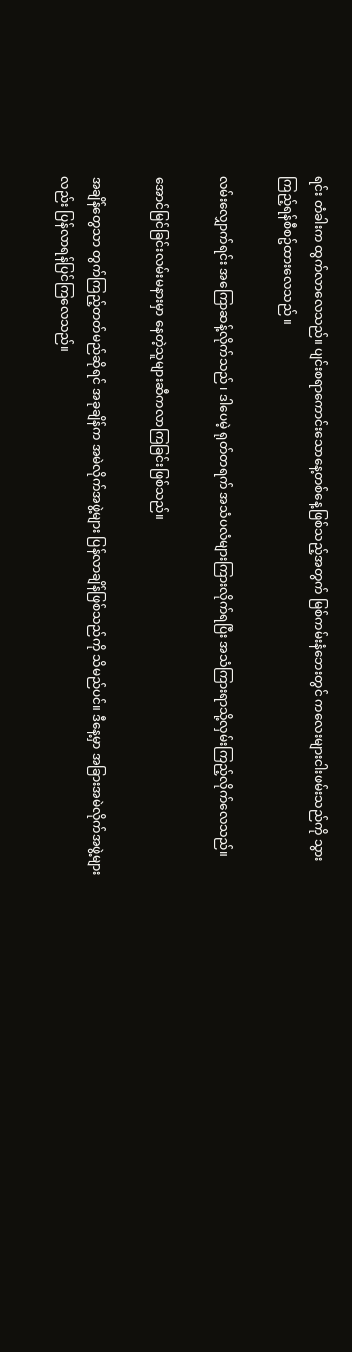ရင်း တံခါးက ထွက်လာလေသည်။ ပျင်းစရာကောင်းသောနေ့တစ်နေ့ဖြစ်သည့်အတွက် မြစ်ကမ်းနံဘေးတွင် ကလေးများငါးဖမ်းသည်ကို သွားကြည့်ရန်စီစဥ်ထားလေသည် ။

လမ်းလျှောက်ရင်း အကြောဆန့်လိုက်သည် ၊ ဒါပေမဲ့ ရုတ်တရက် အသံပလံများကြားလိုက်ရပြီး အသံကြားရာသို့လှမ်းကြည့်လိုက်လေသည်။

အောင်မြင်ခြင်းလမ်းမနားမှာ နေတဲ့သူများဆီကလာကြခြင်းဖြစ်သည်။

အချိန်တွေသာ တွက်ကြည့်တတ်မည်ဆိုရင် အခုချိန်က အမဲလိုက်အဖွဲ့များ ပြန်လာချိန်ဖြစ်သည်ကို သိမည်ပင်။ ဒီနေ့မှာ အခြားအမဲလိုက်အဖွဲ့များလည်း ပြန်လာရန်ပြင်ကြလေသည်။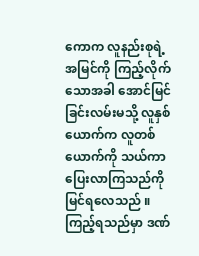ကောက လူနည်းစုရဲ့အမြင်ကို ကြည့်လိုက်သောအခါ အောင်မြင်ခြင်းလမ်းမသို့ လူနှစ်ယောက်က လူတစ်ယောက်ကို သယ်ကာပြေးလာကြသည်ကို မြင်ရလေသည် ။ ကြည့်ရသည်မှာ ဒဏ်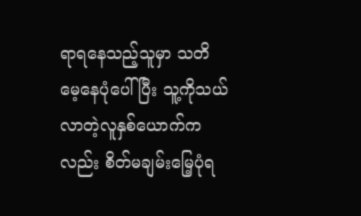ရာရနေသည့်သူမှာ သတိမေ့နေပုံပေါ်ပြီး သူ့ကိုသယ်လာတဲ့လူနှစ်ယောက်ကလည်း စိတ်မချမ်းမြေ့ပုံရ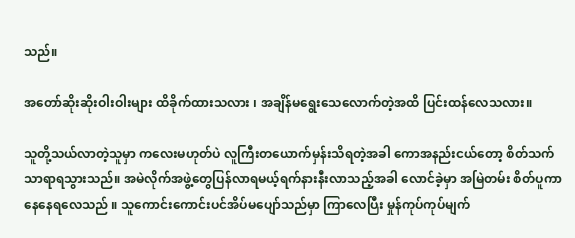သည်။

အတော်ဆိုးဆိုးဝါးဝါးများ ထိခိုက်ထားသလား ၊ အချိန်မရွေးသေလောက်တဲ့အထိ ပြင်းထန်လေသလား။

သူတို့သယ်လာတဲ့သူမှာ ကလေးမဟုတ်ပဲ လူကြီးတယောက်မှန်းသိရတဲ့အခါ ကောအနည်းငယ်တော့ စိတ်သက်သာရာရသွားသည်။ အမဲလိုက်အဖွဲ့တွေပြန်လာရမယ့်ရက်နားနီးလာသည့်အခါ လောင်ခဲ့မှာ အမြဲတမ်း စိတ်ပူကာနေနေရလေသည် ။ သူကောင်းကောင်းပင်အိပ်မပျော်သည်မှာ ကြာလေပြီး မှုန်ကုပ်ကုပ်မျက်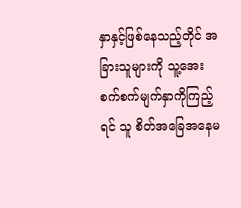နှာနှင့်ဖြစ်နေသည့်တိုင် အခြားသူများကို သူ့အေးစက်စက်မျက်နှာကိုကြည့်ရင် သူ စိတ်အခြေအနေမ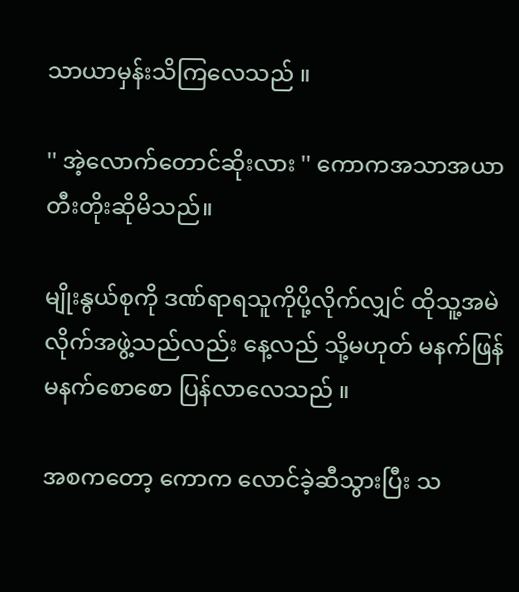သာယာမှန်းသိကြလေသည် ။

'' အဲ့လောက်တောင်ဆိုးလား '' ကောကအသာအယာ တီးတိုးဆိုမိသည်။

မျိုးနွယ်စုကို ဒဏ်ရာရသူကိုပို့လိုက်လျှင် ထိုသူ့အမဲလိုက်အဖွဲ့သည်လည်း နေ့လည် သို့မဟုတ် မနက်ဖြန်မနက်စောစော ပြန်လာလေသည် ။

အစကတော့ ကောက လောင်ခဲ့ဆီသွားပြီး သ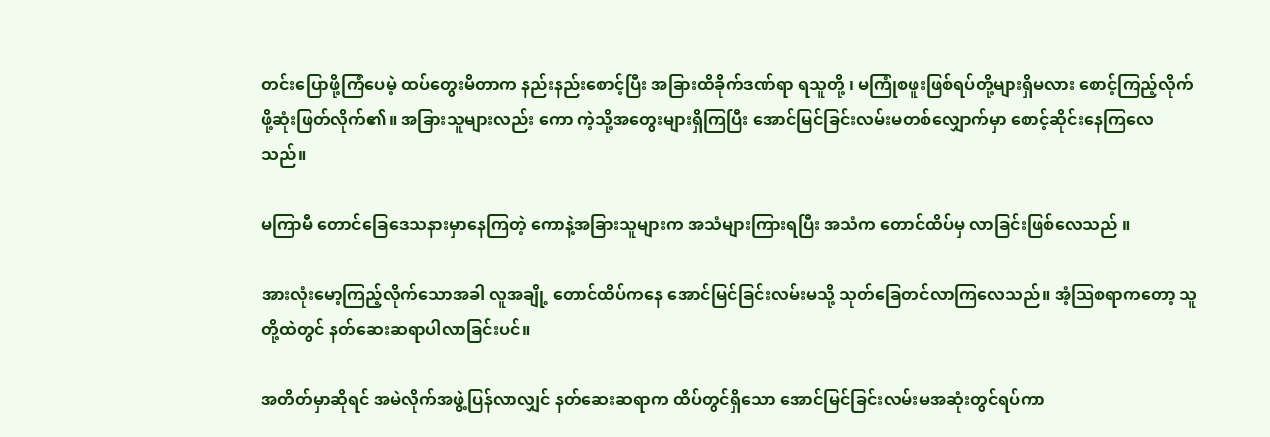တင်းပြောဖို့ကြံပေမဲ့ ထပ်တွေးမိတာက နည်းနည်းစောင့်ပြီး အခြားထိခိုက်ဒဏ်ရာ ရသူတို့ ၊ မကြုံစဖူးဖြစ်ရပ်တို့များရှိမလား စောင့်ကြည့်လိုက်ဖို့ဆုံးဖြတ်လိုက်၏။ အခြားသူများလည်း ကော ကဲ့သို့အတွေးများရှိကြပြီး အောင်မြင်ခြင်းလမ်းမတစ်လျှောက်မှာ စောင့်ဆိုင်းနေကြလေသည်။

မကြာမီ တောင်ခြေဒေသနားမှာနေကြတဲ့ ကောနဲ့အခြားသူများက အသံများကြားရပြီး အသံက တောင်ထိပ်မှ လာခြင်းဖြစ်လေသည် ။

အားလုံးမော့ကြည့်လိုက်သောအခါ လူအချို့ တောင်ထိပ်ကနေ အောင်မြင်ခြင်းလမ်းမသို့ သုတ်ခြေတင်လာကြလေသည်။ အံ့သြစရာကတော့ သူတို့ထဲတွင် နတ်ဆေးဆရာပါလာခြင်းပင်။

အတိတ်မှာဆိုရင် အမဲလိုက်အဖွဲ့ပြန်လာလျှင် နတ်ဆေးဆရာက ထိပ်တွင်ရှိသော အောင်မြင်ခြင်းလမ်းမအဆုံးတွင်ရပ်ကာ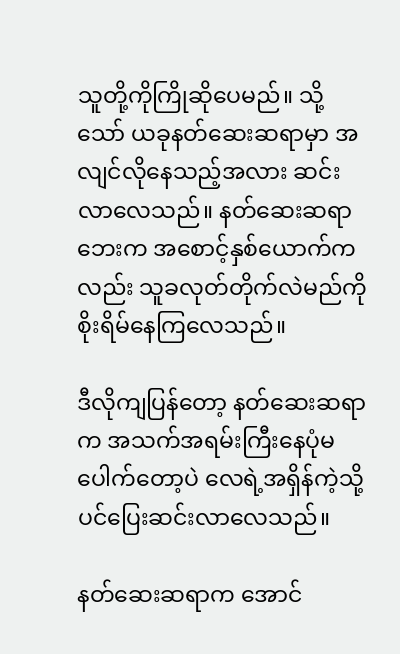သူတို့ကိုကြိုဆိုပေမည်။ သို့သော် ယခုနတ်ဆေးဆရာမှာ အလျင်လိုနေသည့်အလား ဆင်းလာလေသည်။ နတ်ဆေးဆရာဘေးက အစောင့်နှစ်ယောက်ကလည်း သူခလုတ်တိုက်လဲမည်ကို စိုးရိမ်နေကြလေသည်။

ဒီလိုကျပြန်တော့ နတ်ဆေးဆရာက အသက်အရမ်းကြီးနေပုံမပေါက်တော့ပဲ လေရဲ့အရှိန်ကဲ့သို့ပင်ပြေးဆင်းလာလေသည်။

နတ်ဆေးဆရာက အောင်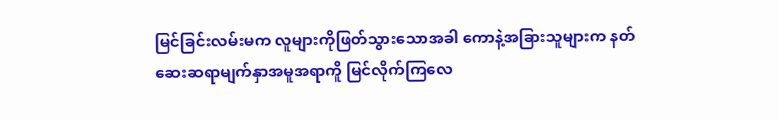မြင်ခြင်းလမ်းမက လူများကိုဖြတ်သွားသောအခါ ကောနဲ့အခြားသူများက နတ်ဆေးဆရာမျက်နှာအမူအရာကိူ မြင်လိုက်ကြလေ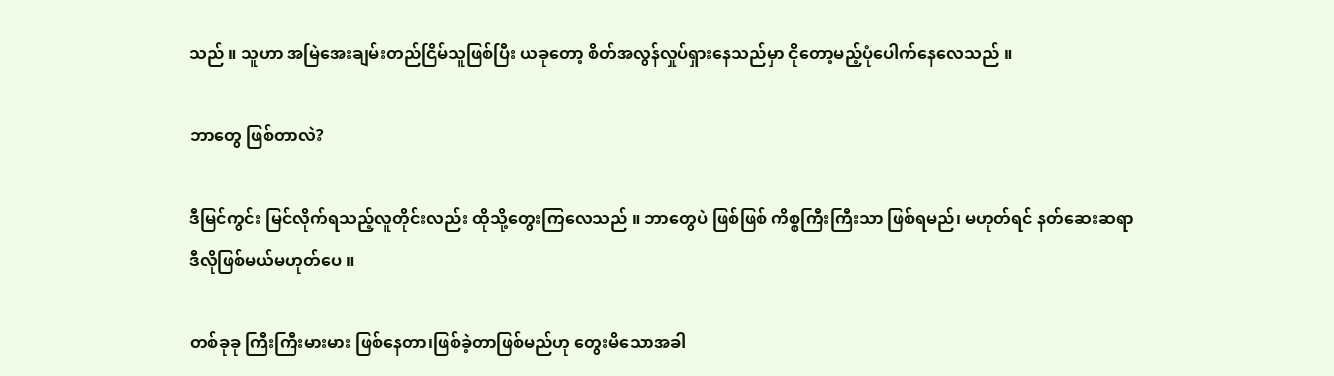သည် ။ သူဟာ အမြဲအေးချမ်းတည်ငြိမ်သူဖြစ်ပြီး ယခုတော့ စိတ်အလွန်လှုပ်ရှားနေသည်မှာ ငိုတော့မည့်ပုံပေါက်နေလေသည် ။

ဘာတွေ ဖြစ်တာလဲ?

ဒီမြင်ကွင်း မြင်လိုက်ရသည့်လူတိုင်းလည်း ထိုသို့တွေးကြလေသည် ။ ဘာတွေပဲ ဖြစ်ဖြစ် ကိစ္စကြီးကြီးသာ ဖြစ်ရမည်၊ မဟုတ်ရင် နတ်ဆေးဆရာ ဒီလိုဖြစ်မယ်မဟုတ်ပေ ။

တစ်ခုခု ကြီးကြီးမားမား ဖြစ်နေတာ၊ဖြစ်ခဲ့တာဖြစ်မည်ဟု တွေးမိသောအခါ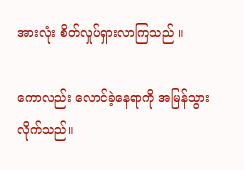အားလုံး စိတ်လှုပ်ရှားလာကြသည် ။

ကောလည်း လောင်ခဲ့နေရာကို အမြန်သွားလိုက်သည်။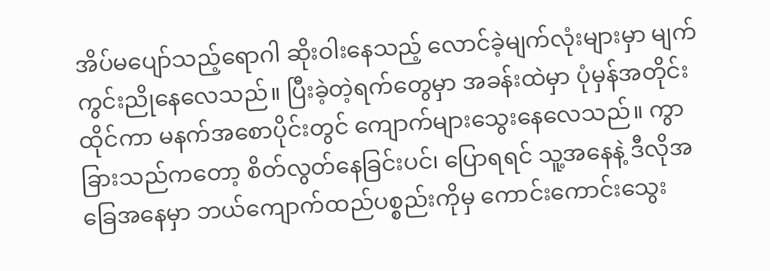အိပ်မပျော်သည့်ရောဂါ ဆိုးဝါးနေသည့် လောင်ခဲ့မျက်လုံးများမှာ မျက်ကွင်းညိုနေလေသည်။ ပြီးခဲ့တဲ့ရက်တွေမှာ အခန်းထဲမှာ ပုံမှန်အတိုင်းထိုင်ကာ မနက်အစောပိုင်းတွင် ကျောက်များသွေးနေလေသည်။ ကွာခြားသည်ကတော့ စိတ်လွတ်နေခြင်းပင်၊ ပြောရရင် သူ့အနေနဲ့ ဒီလိုအခြေအနေမှာ ဘယ်ကျောက်ထည်ပစ္စည်းကိုမှ ကောင်းကောင်းသွေး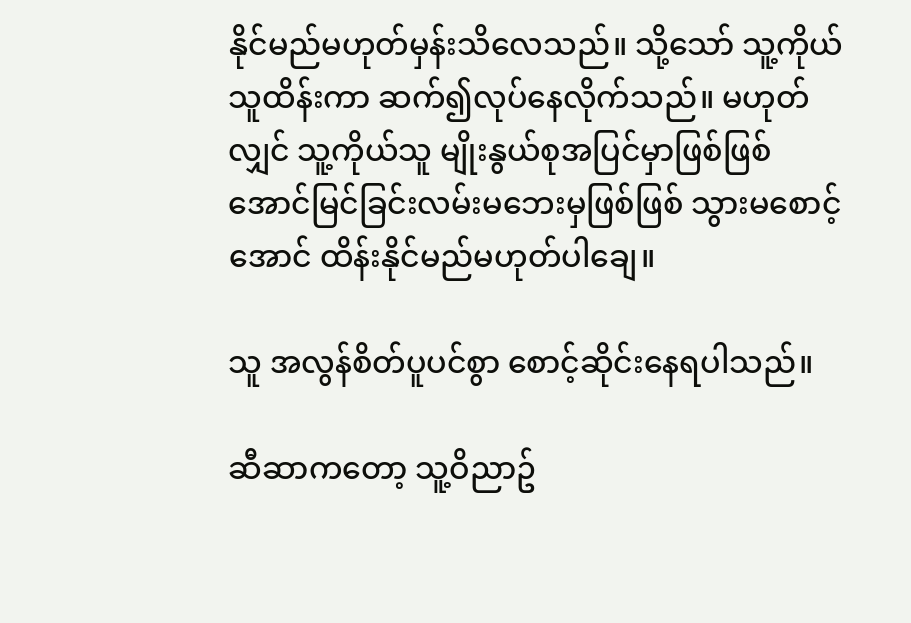နိုင်မည်မဟုတ်မှန်းသိလေသည်။ သို့သော် သူ့ကိုယ်သူထိန်းကာ ဆက်၍လုပ်နေလိုက်သည်။ မဟုတ်လျှင် သူ့ကိုယ်သူ မျိုးနွယ်စုအပြင်မှာဖြစ်ဖြစ် အောင်မြင်ခြင်းလမ်းမဘေးမှဖြစ်ဖြစ် သွားမစောင့်အောင် ထိန်းနိုင်မည်မဟုတ်ပါချေ။

သူ အလွန်စိတ်ပူပင်စွာ စောင့်ဆိုင်းနေရပါသည်။

ဆီဆာကတော့ သူ့ဝိညာဥ်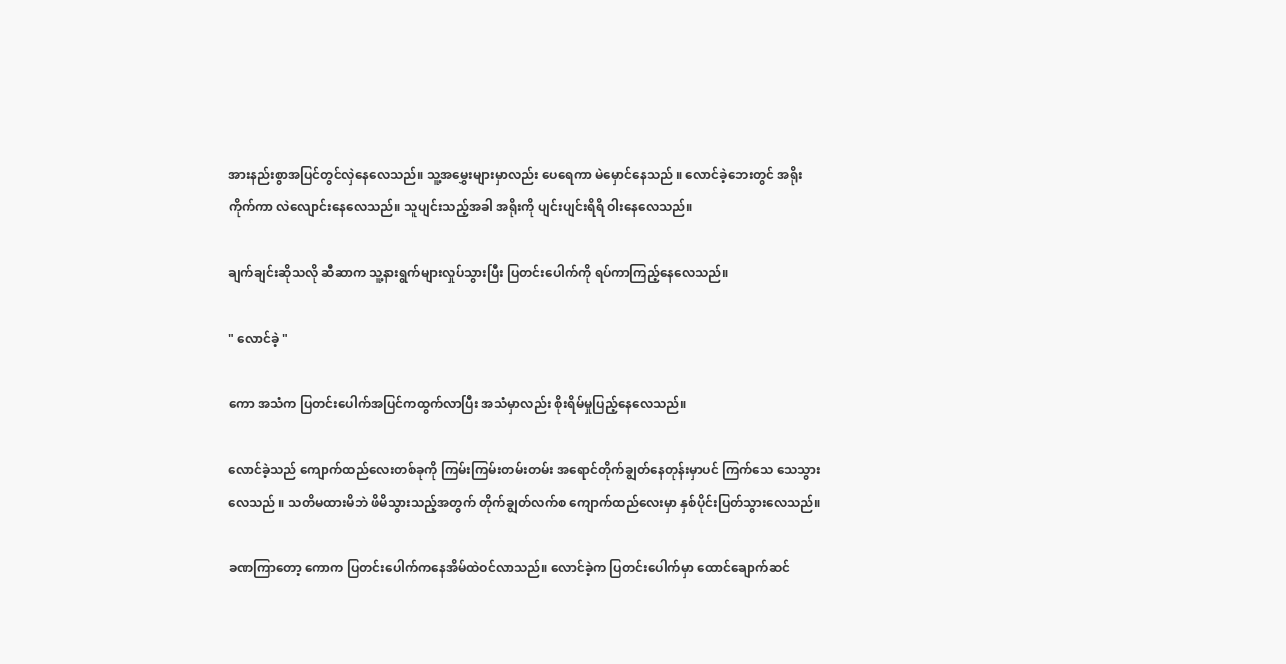အားနည်းစွာအပြင်တွင်လှဲနေလေသည်။ သူ့အမွှေးများမှာလည်း ပေရေကာ မဲမှောင်နေသည် ။ လောင်ခဲ့ဘေးတွင် အရိုးကိုက်ကာ လဲလျောင်းနေလေသည်။ သူပျင်းသည့်အခါ အရိုးကို ပျင်းပျင်းရိရိ ဝါးနေလေသည်။

ချက်ချင်းဆိုသလို ဆီဆာက သူ့နားရွက်များလှုပ်သွားပြီး ပြတင်းပေါက်ကို ရပ်ကာကြည့်နေလေသည်။

" လောင်ခဲ့ "

ကော အသံက ပြတင်းပေါက်အပြင်ကထွက်လာပြီး အသံမှာလည်း စိုးရိမ်မှုပြည့်နေလေသည်။

လောင်ခဲ့သည် ကျောက်ထည်လေးတစ်ခုကို ကြမ်းကြမ်းတမ်းတမ်း အရောင်တိုက်ချွတ်နေတုန်းမှာပင် ကြက်သေ သေသွားလေသည် ။ သတိမထားမိဘဲ ဖိမိသွားသည့်အတွက် တိုက်ချွတ်လက်စ ကျောက်ထည်လေးမှာ နှစ်ပိုင်းပြတ်သွားလေသည်။

ခဏကြာတော့ ကောက ပြတင်းပေါက်ကနေအိမ်ထဲဝင်လာသည်။ လောင်ခဲ့က ပြတင်းပေါက်မှာ ထောင်ချောက်ဆင်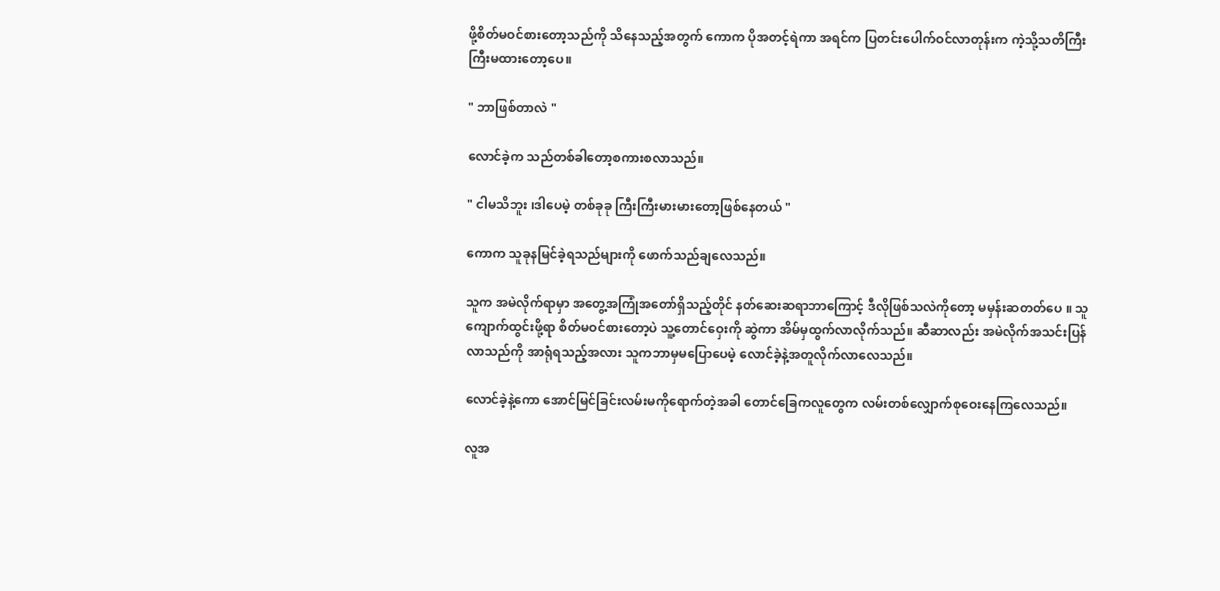ဖို့စိတ်မဝင်စားတော့သည်ကို သိနေသည့်အတွက် ကောက ပိုအတင့်ရဲကာ အရင်က ပြတင်းပေါက်ဝင်လာတုန်းက ကဲ့သို့သတိကြီးကြီးမထားတော့ပေ။

" ဘာဖြစ်တာလဲ "

လောင်ခဲ့က သည်တစ်ခါတော့စကားစလာသည်။

" ငါမသိဘူး ၊ဒါပေမဲ့ တစ်ခုခု ကြီးကြီးမားမားတော့ဖြစ်နေတယ် "

ကောက သူခုနမြင်ခဲ့ရသည်များကို ဖောက်သည်ချလေသည်။

သူက အမဲလိုက်ရာမှာ အတွေ့အကြုံအတော်ရှိသည့်တိုင် နတ်ဆေးဆရာဘာကြောင့် ဒီလိုဖြစ်သလဲကိုတော့ မမှန်းဆတတ်ပေ ။ သူကျောက်ထွင်းဖို့ရာ စိတ်မဝင်စားတော့ပဲ သူ့တောင်ဝှေးကို ဆွဲကာ အိမ်မှထွက်လာလိုက်သည်။ ဆီဆာလည်း အမဲလိုက်အသင်းပြန်လာသည်ကို အာရုံရသည့်အလား သူကဘာမှမပြောပေမဲ့ လောင်ခဲ့နဲ့အတူလိုက်လာလေသည်။

လောင်ခဲ့နဲ့ကော အောင်မြင်ခြင်းလမ်းမကိုရောက်တဲ့အခါ တောင်ခြေကလူတွေက လမ်းတစ်လျှောက်စုဝေးနေကြလေသည်။

လူအ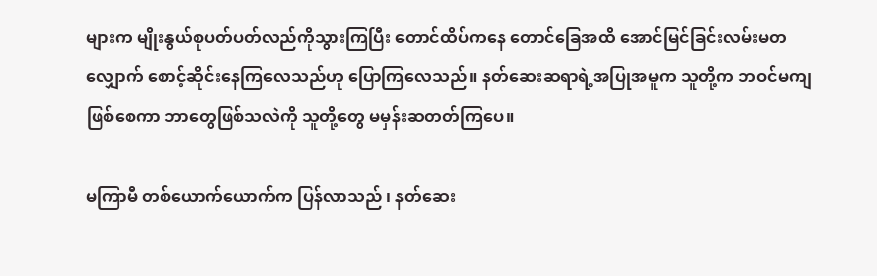များက မျိုးနွယ်စုပတ်ပတ်လည်ကိုသွားကြပြီး တောင်ထိပ်ကနေ တောင်ခြေအထိ အောင်မြင်ခြင်းလမ်းမတလျှောက် စောင့်ဆိုင်းနေကြလေသည်ဟု ပြောကြလေသည်။ နတ်ဆေးဆရာရဲ့အပြုအမူက သူတို့က ဘဝင်မကျဖြစ်စေကာ ဘာတွေဖြစ်သလဲကို သူတို့တွေ မမှန်းဆတတ်ကြပေ။

မကြာမီ တစ်ယောက်ယောက်က ပြန်လာသည် ၊ နတ်ဆေး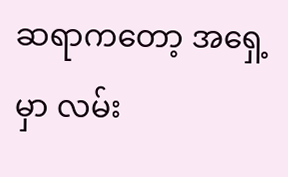ဆရာကတော့ အရှေ့မှာ လမ်း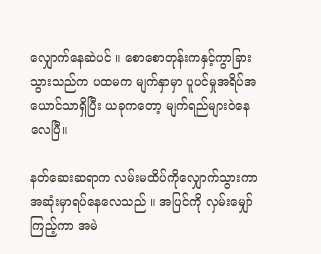လျှောက်နေဆဲပင် ။ စောစောတုန်းကနှင့်ကွာခြားသွားသည်က ပထမက မျက်နှာမှာ ပူပင်မှုအရိပ်အယောင်သာရှိပြီး ယခုကတော့ မျက်ရည်များဝဲနေလေပြီ။

နတ်ဆေးဆရာက လမ်းမထိပ်ကိုလျှောက်သွားကာ အဆုံးမှာရပ်နေလေသည် ။ အပြင်ကို လှမ်းမျှော်ကြည့်ကာ အမဲ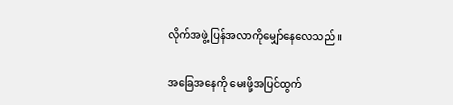လိုက်အဖွဲ့ ပြန်အလာကိုမျှော်နေလေသည် ။

အခြေအနေကို မေးဖို့အပြင်ထွက်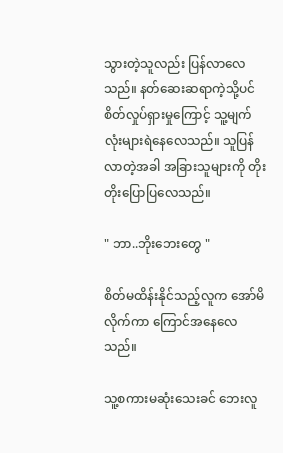သွားတဲ့သူလည်း ပြန်လာလေသည်။ နတ်ဆေးဆရာကဲ့သို့ပင် စိတ်လှုပ်ရှားမှုကြောင့် သူ့မျက်လုံးများရဲနေလေသည်။ သူပြန်လာတဲ့အခါ အခြားသူများကို တိုးတိုးပြောပြလေသည်။

" ဘာ..ဘိုးဘေးတွေ "

စိတ်မထိန်းနိုင်သည့်လူက အော်မိလိုက်ကာ ကြောင်အနေလေသည်။

သူ့စကားမဆုံးသေးခင် ဘေးလူ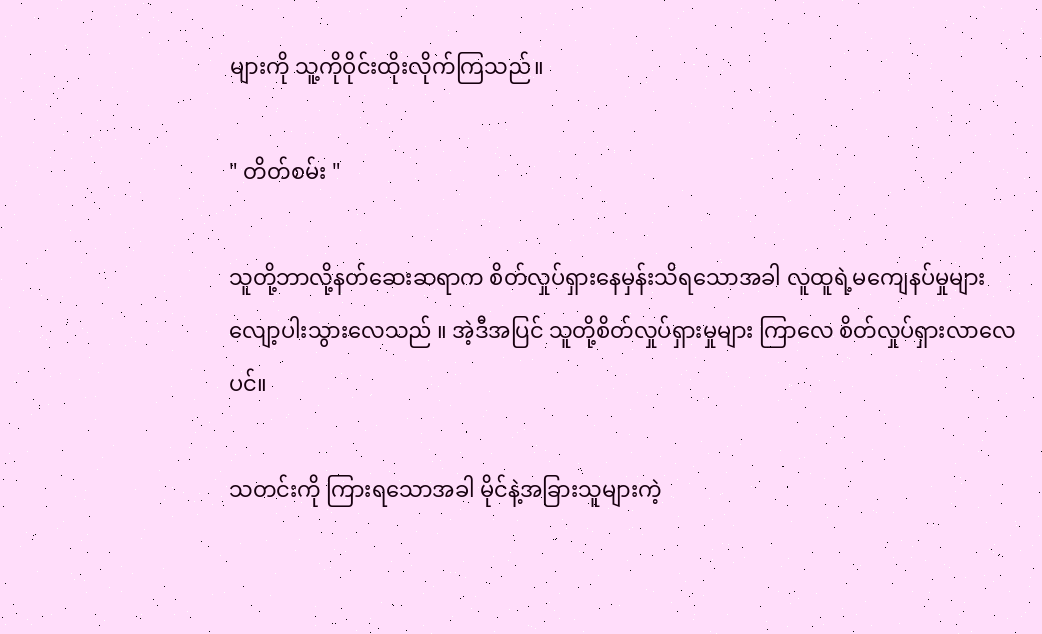များကို သူ့ကိုဝိုင်းထိုးလိုက်ကြသည်။

" တိတ်စမ်း "

သူတို့ဘာလို့နတ်ဆေးဆရာက စိတ်လှုပ်ရှားနေမှန်းသိရသောအခါ လူထူရဲ့မကျေနပ်မှုများ လျော့ပါးသွားလေသည် ။ အဲ့ဒီအပြင် သူတို့စိတ်လှုပ်ရှားမှုများ ကြာလေ စိတ်လှုပ်ရှားလာလေပင်။

သတင်းကို ကြားရသောအခါ မိုင်နဲ့အခြားသူများကဲ့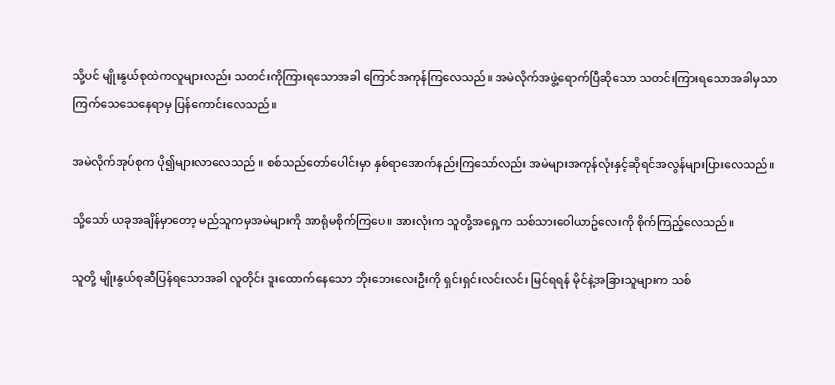သို့ပင် မျိုးနွယ်စုထဲကလူများလည်း သတင်းကိုကြားရသောအခါ ကြောင်အကုန်ကြလေသည်။ အမဲလိုက်အဖွဲ့ရောက်ပြီဆိုသော သတင်းကြားရသောအခါမှသာ ကြက်သေသေနေရာမှ ပြန်ကောင်းလေသည်။

အမဲလိုက်အုပ်စုက ပို၍များလာလေသည် ။ စစ်သည်တော်ပေါင်းမှာ နှစ်ရာအောက်နည်းကြသော်လည်း အမဲများအကုန်လုံးနှင့်ဆိုရင်အလွန်များပြားလေသည်။

သို့သော် ယခုအချိန်မှာတော့ မည်သူကမှအမဲများကို အာရုံမစိုက်ကြပေ။ အားလုံးက သူတို့အရှေ့က သစ်သားဝေါယာဥ်လေးကို စိုက်ကြည့်လေသည်။

သူတို့ မျိုးနွယ်စုဆီပြန်ရသောအခါ လူတိုင်း ဒူးထောက်နေသော ဘိုးဘေးလေးဦးကို ရှင်းရှင်းလင်းလင်း မြင်ရရန် မိုင်နဲ့အခြားသူများက သစ်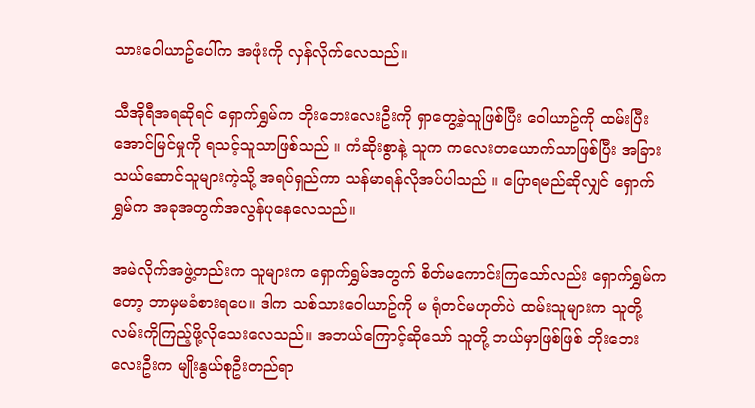သားဝေါယာဥ်ပေါ်က အဖုံးကို လှန်လိုက်လေသည်။

သီအိုရီအရဆိုရင် ရှောက်ရွှမ်က ဘိုးဘေးလေးဦးကို ရှာတွေ့ခဲ့သူဖြစ်ပြီး ဝေါယာဥ်ကို ထမ်းပြီးအောင်မြင်မှုကို ရသင့်သူသာဖြစ်သည် ။ ကံဆိုးစွာနဲ့ သူက ကလေးတယောက်သာဖြစ်ပြီး အခြားသယ်ဆောင်သူများကဲ့သို့ အရပ်ရှည်ကာ သန်မာရန်လိုအပ်ပါသည် ။ ပြောရမည်ဆိုလျှင် ရှောက်ရွှမ်က အခုအတွက်အလွန်ပုနေလေသည်။

အမဲလိုက်အဖွဲ့တည်းက သူများက ရှောက်ရွှမ်အတွက် စိတ်မကောင်းကြသော်လည်း ရှောက်ရွှမ်ကတော့ ဘာမှမခံစားရပေ။ ဒါက သစ်သားဝေါယာဥ်ကို မ ရုံတင်မဟုတ်ပဲ ထမ်းသူများက သူတို့လမ်းကိုကြည့်ဖို့လိုသေးလေသည်။ အဘယ်ကြောင့်ဆိုသော် သူတို့ ဘယ်မှာဖြစ်ဖြစ် ဘိုးဘေးလေးဦးက မျိုးနွယ်စုဦးတည်ရာ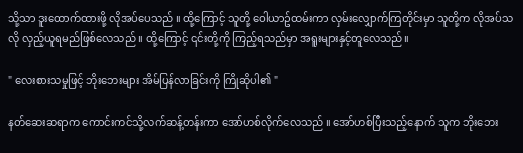သို့သာ ဒူးထောက်ထားဖို့ လိုအပ်ပေသည် ။ ထို့ကြောင့် သူတို့ ဝေါယာဥ်ထမ်းကာ လှမ်းလျှောက်ကြတိုင်းမှာ သူတို့က လိုအပ်သလို လှည့်ယူရမည်ဖြစ်လေသည် ။ ထို့ကြောင့် ၎င်းတို့ကို ကြည့်ရသည်မှာ အရူးများနှင့်တူလေသည်။

" လေးစားသမှုဖြင့် ဘိုးဘေးများ အိမ်ပြန်လာခြင်းကို ကြိုဆိုပါ၏ "

နတ်ဆေးဆရာက ကောင်းကင်သို့လက်ဆန့်တန်းကာ အော်ဟစ်လိုက်လေသည် ။ အော်ဟစ်ပြီးသည့်နောက် သူက ဘိုးဘေး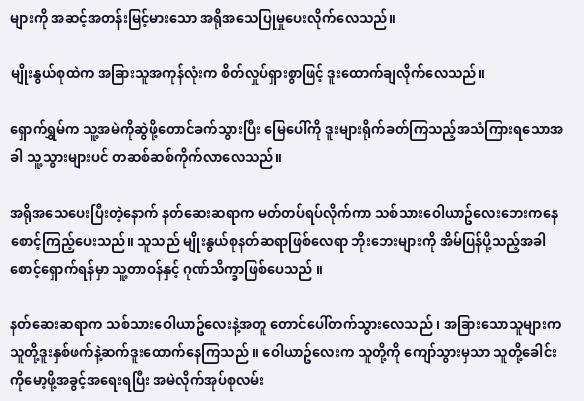များကို အဆင့်အတန်းမြင့်မားသော အရိုအသေပြုမှုပေးလိုက်လေသည်။

မျိုးနွယ်စုထဲက အခြားသူအကုန်လုံးက စိတ်လှုပ်ရှားစွာဖြင့် ဒူးထောက်ချလိုက်လေသည်။

ရှောက်ရွှမ်က သူ့အမဲကိုဆွဲဖို့တောင်ခက်သွားပြီး မြေပေါ်ကို ဒူးများရိုက်ခတ်ကြသည့်အသံကြားရသောအခါ သူ့သွားများပင် တဆစ်ဆစ်ကိုက်လာလေသည်။

အရိုအသေပေးပြီးတဲ့နောက် နတ်ဆေးဆရာက မတ်တပ်ရပ်လိုက်ကာ သစ်သားဝေါယာဥ်လေးဘေးကနေ စောင့်ကြည့်ပေးသည်။ သူသည် မျိုးနွယ်စုနတ်ဆရာဖြစ်လေရာ ဘိုးဘေးများကို အိမ်ပြန်ပို့သည့်အခါ စောင့်ရှောက်ရန်မှာ သူ့တာဝန်နှင့် ဂုဏ်သိက္ခာဖြစ်ပေသည် ။

နတ်ဆေးဆရာက သစ်သားဝေါယာဥ်လေးနဲ့အတူ တောင်ပေါ်တက်သွားလေသည် ၊ အခြားသောသူများက သူတို့ဒူးနှစ်ဖက်နဲ့ဆက်ဒူးထောက်နေကြသည် ။ ဝေါယာဥ်လေးက သူတို့ကို ကျော်သွားမှသာ သူတို့ခေါင်းကိုမော့ဖို့အခွင့်အရေးရပြီး အမဲလိုက်အုပ်စုလမ်း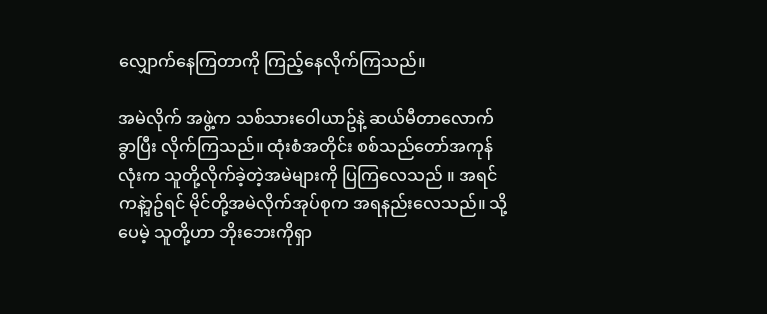လျှောက်နေကြတာကို ကြည့်နေလိုက်ကြသည်။

အမဲလိုက် အဖွဲ့က သစ်သားဝေါယာဥ်နဲ့ ဆယ်မီတာလောက်ခွာပြီး လိုက်ကြသည်။ ထုံးစံအတိုင်း စစ်သည်တော်အကုန်လုံးက သူတို့လိုက်ခဲ့တဲ့အမဲများကို ပြကြလေသည် ။ အရင်ကနဲ့ာှဥ်ရင် မိုင်တို့အမဲလိုက်အုပ်စုက အရနည်းလေသည်။ သို့ပေမဲ့ သူတို့ဟာ ဘိုးဘေးကိုရှာ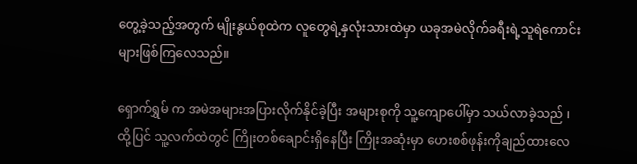တွေ့ခဲ့သည့်အတွက် မျိုးနွယ်စုထဲက လူတွေရဲ့နှလုံးသားထဲမှာ ယခုအမဲလိုက်ခရီးရဲ့သူရဲကောင်းများဖြစ်ကြလေသည်။

ရှောက်ရွှမ် က အမဲအများအပြားလိုက်နိုင်ခဲ့ပြီး အများစုကို သူ့ကျောပေါ်မှာ သယ်လာခဲ့သည် ၊ ထို့ပြင် သူ့လက်ထဲတွင် ကြိုးတစ်ချောင်းရှိနေပြီး ကြိုးအဆုံးမှာ ဟေးစစ်ဖုန်းကိုချည်ထားလေ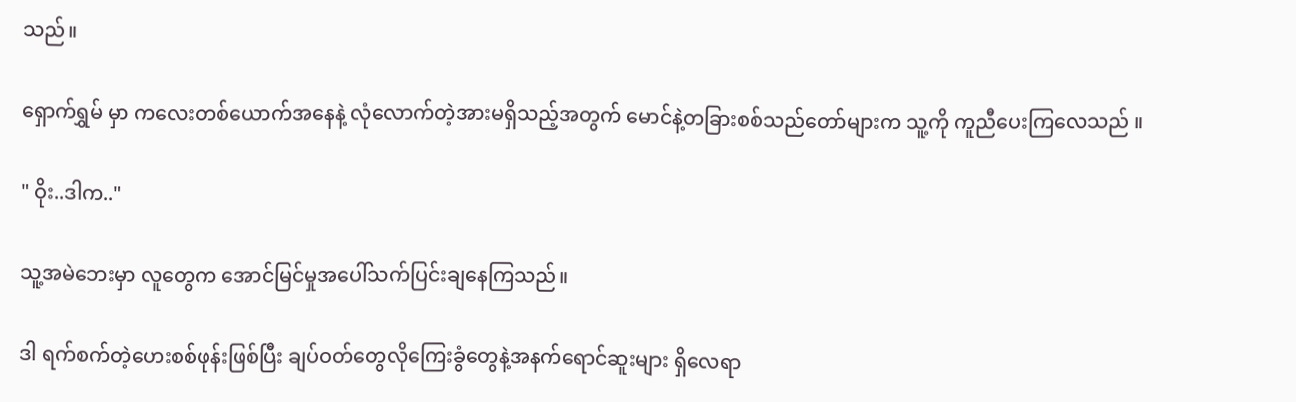သည်။

ရှောက်ရွှမ် မှာ ကလေးတစ်ယောက်အနေနဲ့ လုံလောက်တဲ့အားမရှိသည့်အတွက် မောင်နဲ့တခြားစစ်သည်တော်များက သူ့ကို ကူညီပေးကြလေသည် ။

" ဝိုး..ဒါက.."

သူ့အမဲဘေးမှာ လူတွေက အောင်မြင်မှုအပေါ်သက်ပြင်းချနေကြသည်။

ဒါ ရက်စက်တဲ့ဟေးစစ်ဖုန်းဖြစ်ပြီး ချပ်ဝတ်တွေလိုကြေးခွံတွေနဲ့အနက်ရောင်ဆူးများ ရှိလေရာ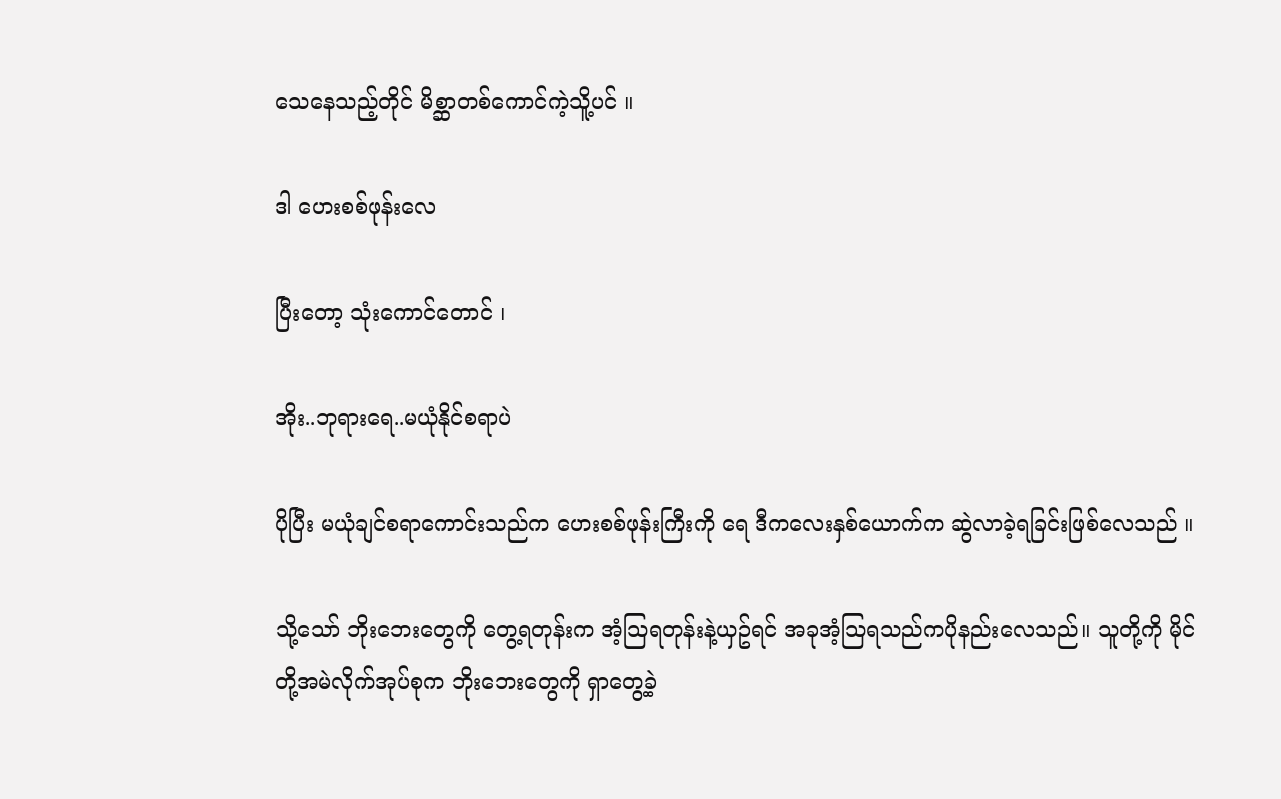သေနေသည့်တိုင် မိစ္ဆာတစ်ကောင်ကဲ့သိူ့ပင် ။

ဒါ ဟေးစစ်ဖုန်းလေ

ပြီးတော့ သုံးကောင်တောင် ၊

အိုး..ဘုရားရေ..မယုံနိုင်စရာပဲ

ပိုပြီး မယုံချင်စရာကောင်းသည်က ဟေးစစ်ဖုန်းကြီးကို ရေ ဒီကလေးနှစ်ယောက်က ဆွဲလာခဲ့ရခြင်းဖြစ်လေသည် ။

သို့သော် ဘိုးဘေးတွေကို တွေ့ရတုန်းက အံ့သြရတုန်းနဲ့ယှဥ်ရင် အခုအံ့သြရသည်ကပိုနည်းလေသည်။ သူတို့ကို မိုင်တို့အမဲလိုက်အုပ်စုက ဘိုးဘေးတွေကို ရှာတွေ့ခဲ့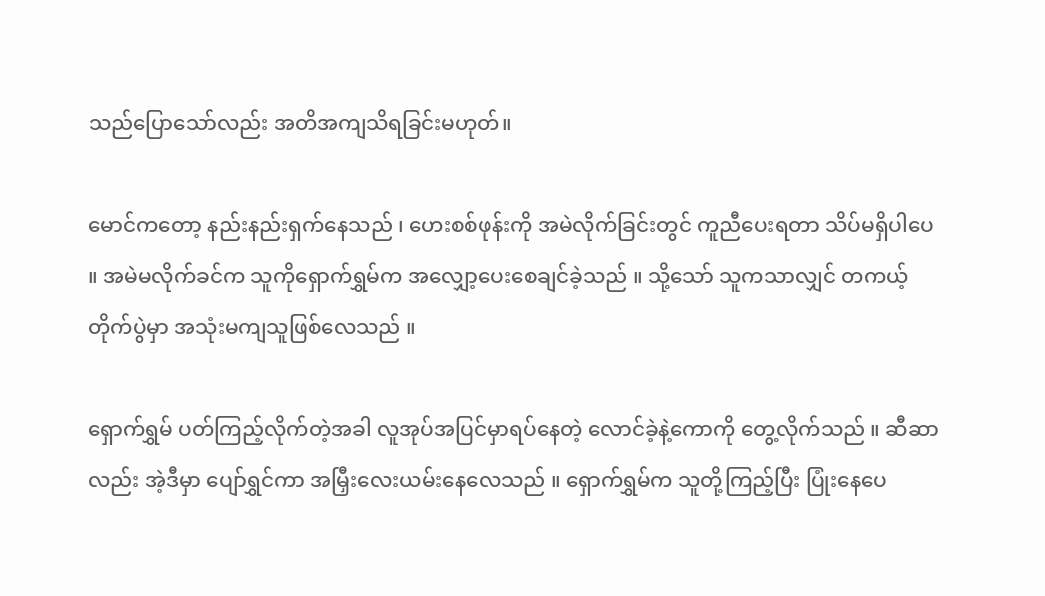သည်ပြောသော်လည်း အတိအကျသိရခြင်းမဟုတ်။

မောင်ကတော့ နည်းနည်းရှက်နေသည် ၊ ဟေးစစ်ဖုန်းကို အမဲလိုက်ခြင်းတွင် ကူညီပေးရတာ သိပ်မရှိပါပေ ။ အမဲမလိုက်ခင်က သူကိုရှောက်ရွှမ်က အလျှော့ပေးစေချင်ခဲ့သည် ။ သို့သော် သူကသာလျှင် တကယ့်တိုက်ပွဲမှာ အသုံးမကျသူဖြစ်လေသည် ။

ရှောက်ရွှမ် ပတ်ကြည့်လိုက်တဲ့အခါ လူအုပ်အပြင်မှာရပ်နေတဲ့ လောင်ခဲ့နဲ့ကောကို တွေ့လိုက်သည် ။ ဆီဆာလည်း အဲ့ဒီမှာ ပျော်ရွှင်ကာ အမြှီးလေးယမ်းနေလေသည် ။ ရှောက်ရွှမ်က သူတို့ကြည့်ပြီး ပြုံးနေပေ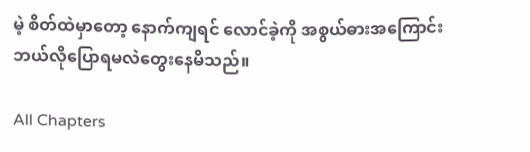မဲ့ စိတ်ထဲမှာတော့ နောက်ကျရင် လောင်ခဲ့ကို အစွယ်ဓားအကြောင်း ဘယ်လိုပြောရမလဲတွေးနေမိသည်။

All Chapters